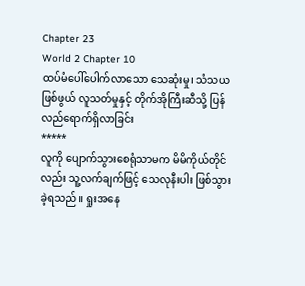Chapter 23
World 2 Chapter 10
ထပ်မံပေါ်ပေါက်လာသော သေဆုံးမှု၊ သံသယဖြစ်ဖွယ် လူသတ်မှုနှင့် တိုက်အိုကြီးဆီသို့ ပြန်လည်ရောက်ရှိလာခြင်း
*****
လူကို ပျောက်သွားစေရုံသာမက မိမိကိုယ်တိုင်လည်း သူ့လက်ချက်ဖြင့် သေလုနီးပါး ဖြစ်သွားခဲ့ရသည်။ ရှုးအနေ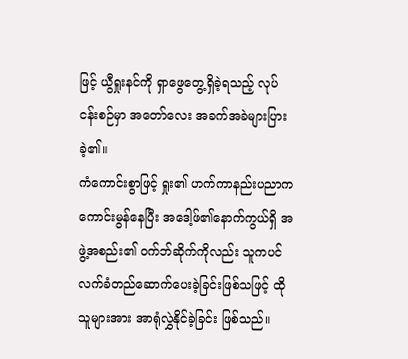ဖြင့် ယွီရှုးနင်ကို ရှာဖွေတွေ့ရှိခဲ့ရသည့် လုပ်ငန်းစဉ်မှာ အတော်လေး အခက်အခဲများပြားခဲ့၏။
ကံကောင်းစွာဖြင့် ရှုး၏ ဟက်ကာနည်းပညာက ကောင်းမွန်နေပြီး အဒေါ့ဖ်၏နောက်ကွယ်ရှိ အဖွဲ့အစည်း၏ ဝက်ဘ်ဆိုက်ကိုလည်း သူကပင် လက်ခံတည်ဆောက်ပေးခဲ့ခြင်းဖြစ်သဖြင့် ထိုသူများအား အာရုံလွှဲနိုင်ခဲ့ခြင်း ဖြစ်သည်။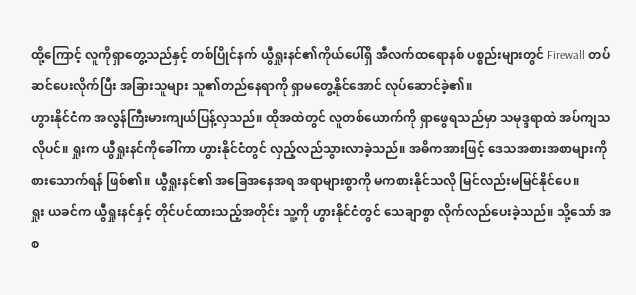ထို့ကြောင့် လူကိုရှာတွေ့သည်နှင့် တစ်ပြိုင်နက် ယွီရှုးနင်၏ကိုယ်ပေါ်ရှိ အီလက်ထရောနစ် ပစ္စည်းများတွင် Firewall တပ်ဆင်ပေးလိုက်ပြီး အခြားသူများ သူ၏တည်နေရာကို ရှာမတွေ့နိုင်အောင် လုပ်ဆောင်ခဲ့၏။
ဟွားနိုင်ငံက အလွန်ကြီးမားကျယ်ပြန့်လှသည်။ ထိုအထဲတွင် လူတစ်ယောက်ကို ရှာဖွေရသည်မှာ သမုဒ္ဒရာထဲ အပ်ကျသလိုပင်။ ရှုးက ယွီရှုးနင်ကိုခေါ်ကာ ဟွားနိုင်ငံတွင် လှည့်လည်သွားလာခဲ့သည်။ အဓိကအားဖြင့် ဒေသအစားအစာများကို စားသောက်ရန် ဖြစ်၏။ ယွီရှုးနင်၏ အခြေအနေအရ အရာများစွာကို မကစားနိုင်သလို မြင်လည်းမမြင်နိုင်ပေ။
ရှုး ယခင်က ယွီရှုးနင်နှင့် တိုင်ပင်ထားသည့်အတိုင်း သူ့ကို ဟွားနိုင်ငံတွင် သေချာစွာ လိုက်လည်ပေးခဲ့သည်။ သို့သော် အစ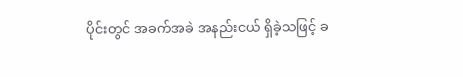ပိုင်းတွင် အခက်အခဲ အနည်းငယ် ရှိခဲ့သဖြင့် ခ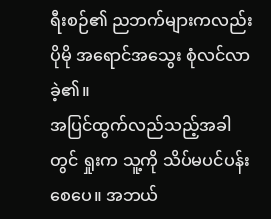ရီးစဉ်၏ ညဘက်များကလည်း ပိုမို အရောင်အသွေး စုံလင်လာခဲ့၏။
အပြင်ထွက်လည်သည့်အခါတွင် ရှုးက သူ့ကို သိပ်မပင်ပန်းစေပေ။ အဘယ်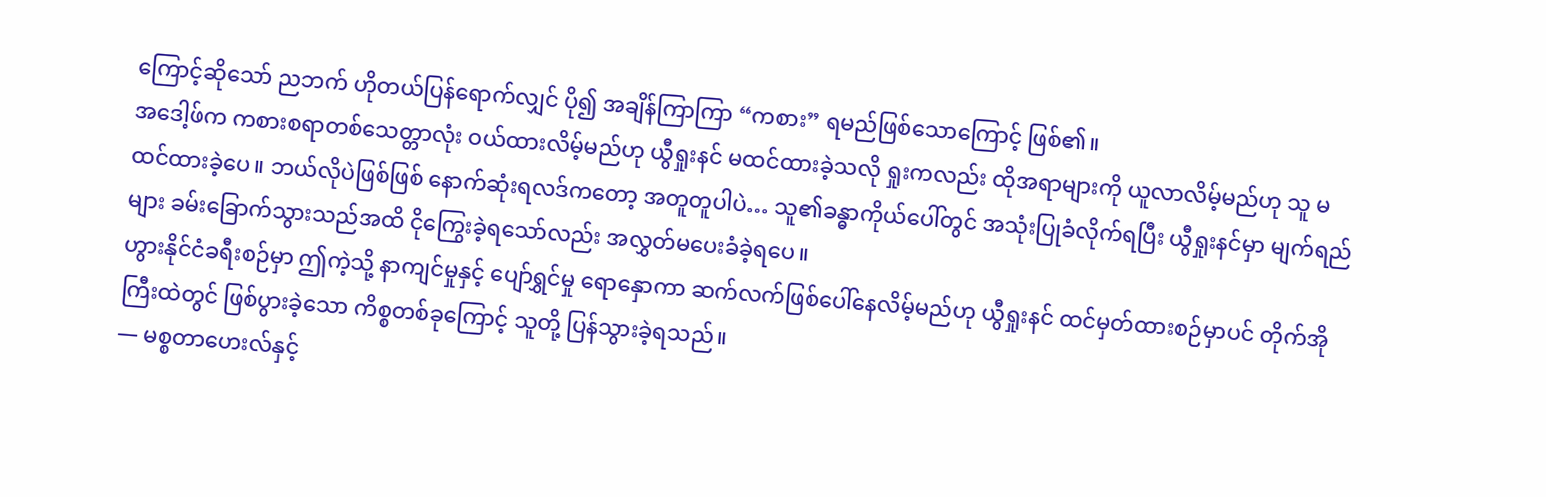ကြောင့်ဆိုသော် ညဘက် ဟိုတယ်ပြန်ရောက်လျှင် ပို၍ အချိန်ကြာကြာ “ကစား” ရမည်ဖြစ်သောကြောင့် ဖြစ်၏။
အဒေါ့ဖ်က ကစားစရာတစ်သေတ္တာလုံး ဝယ်ထားလိမ့်မည်ဟု ယွီရှုးနင် မထင်ထားခဲ့သလို ရှုးကလည်း ထိုအရာများကို ယူလာလိမ့်မည်ဟု သူ မထင်ထားခဲ့ပေ။ ဘယ်လိုပဲဖြစ်ဖြစ် နောက်ဆုံးရလဒ်ကတော့ အတူတူပါပဲ… သူ၏ခန္ဓာကိုယ်ပေါ်တွင် အသုံးပြုခံလိုက်ရပြီး ယွီရှုးနင်မှာ မျက်ရည်များ ခမ်းခြောက်သွားသည်အထိ ငိုကြွေးခဲ့ရသော်လည်း အလွှတ်မပေးခံခဲ့ရပေ။
ဟွားနိုင်ငံခရီးစဉ်မှာ ဤကဲ့သို့ နာကျင်မှုနှင့် ပျော်ရွှင်မှု ရောနှောကာ ဆက်လက်ဖြစ်ပေါ်နေလိမ့်မည်ဟု ယွီရှုးနင် ထင်မှတ်ထားစဉ်မှာပင် တိုက်အိုကြီးထဲတွင် ဖြစ်ပွားခဲ့သော ကိစ္စတစ်ခုကြောင့် သူတို့ ပြန်သွားခဲ့ရသည်။
— မစ္စတာဟေးလ်နှင့်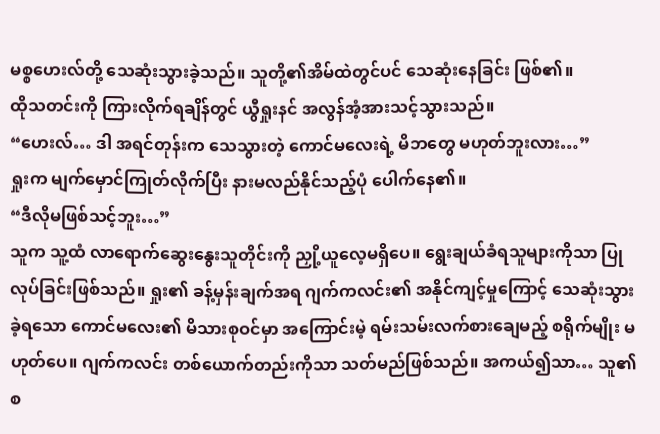မစ္စဟေးလ်တို့ သေဆုံးသွားခဲ့သည်။ သူတို့၏အိမ်ထဲတွင်ပင် သေဆုံးနေခြင်း ဖြစ်၏။
ထိုသတင်းကို ကြားလိုက်ရချိန်တွင် ယွီရှုးနင် အလွန်အံ့အားသင့်သွားသည်။
“ဟေးလ်… ဒါ အရင်တုန်းက သေသွားတဲ့ ကောင်မလေးရဲ့ မိဘတွေ မဟုတ်ဘူးလား…”
ရှုးက မျက်မှောင်ကြုတ်လိုက်ပြီး နားမလည်နိုင်သည့်ပုံ ပေါက်နေ၏။
“ဒီလိုမဖြစ်သင့်ဘူး…”
သူက သူ့ထံ လာရောက်ဆွေးနွေးသူတိုင်းကို ညှို့ယူလေ့မရှိပေ။ ရွေးချယ်ခံရသူများကိုသာ ပြုလုပ်ခြင်းဖြစ်သည်။ ရှုး၏ ခန့်မှန်းချက်အရ ဂျက်ကလင်း၏ အနိုင်ကျင့်မှုကြောင့် သေဆုံးသွားခဲ့ရသော ကောင်မလေး၏ မိသားစုဝင်မှာ အကြောင်းမဲ့ ရမ်းသမ်းလက်စားချေမည့် စရိုက်မျိုး မဟုတ်ပေ။ ဂျက်ကလင်း တစ်ယောက်တည်းကိုသာ သတ်မည်ဖြစ်သည်။ အကယ်၍သာ… သူ၏ စ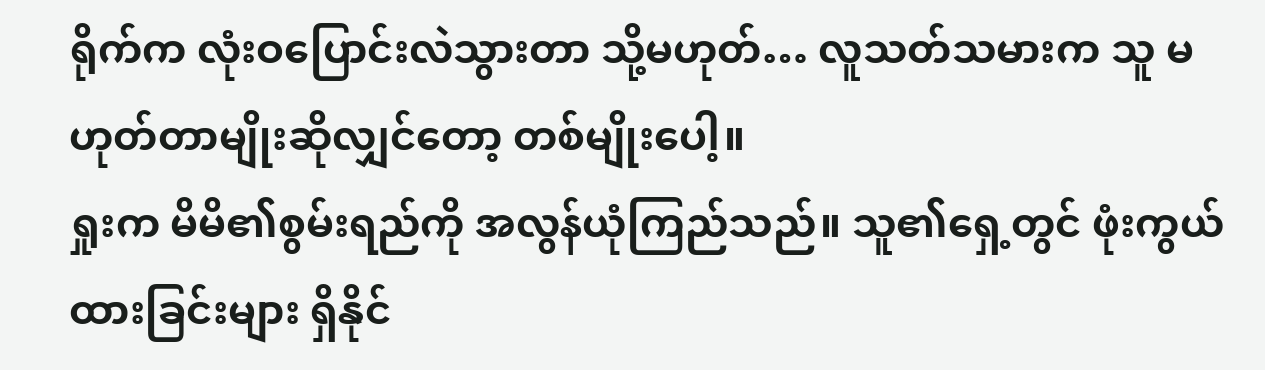ရိုက်က လုံးဝပြောင်းလဲသွားတာ သို့မဟုတ်… လူသတ်သမားက သူ မဟုတ်တာမျိုးဆိုလျှင်တော့ တစ်မျိုးပေါ့။
ရှုးက မိမိ၏စွမ်းရည်ကို အလွန်ယုံကြည်သည်။ သူ၏ရှေ့တွင် ဖုံးကွယ်ထားခြင်းများ ရှိနိုင်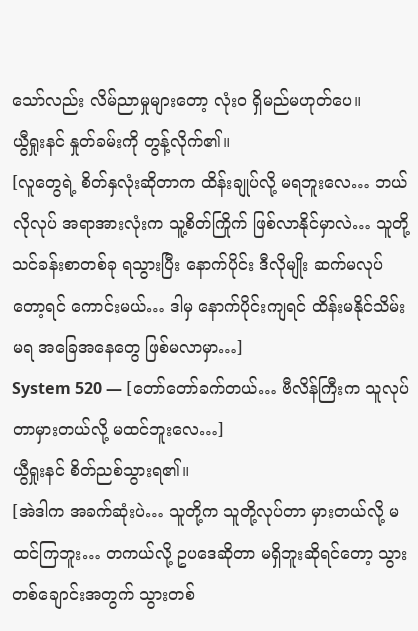သော်လည်း လိမ်ညာမှုများတော့ လုံးဝ ရှိမည်မဟုတ်ပေ။
ယွီရှုးနင် နှုတ်ခမ်းကို တွန့်လိုက်၏။
[လူတွေရဲ့ စိတ်နှလုံးဆိုတာက ထိန်းချုပ်လို့ မရဘူးလေ… ဘယ်လိုလုပ် အရာအားလုံးက သူ့စိတ်ကြိုက် ဖြစ်လာနိုင်မှာလဲ… သူတို့ သင်ခန်းစာတစ်ခု ရသွားပြီး နောက်ပိုင်း ဒီလိုမျိုး ဆက်မလုပ်တော့ရင် ကောင်းမယ်… ဒါမှ နောက်ပိုင်းကျရင် ထိန်းမနိုင်သိမ်းမရ အခြေအနေတွေ ဖြစ်မလာမှာ…]
System 520 — [တော်တော်ခက်တယ်… ဗီလိန်ကြီးက သူလုပ်တာမှားတယ်လို့ မထင်ဘူးလေ…]
ယွီရှုးနင် စိတ်ညစ်သွားရ၏။
[အဲဒါက အခက်ဆုံးပဲ… သူတို့က သူတို့လုပ်တာ မှားတယ်လို့ မထင်ကြဘူး… တကယ်လို့ ဥပဒေဆိုတာ မရှိဘူးဆိုရင်တော့ သွားတစ်ချောင်းအတွက် သွားတစ်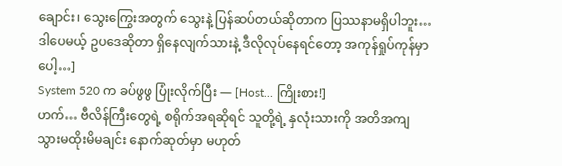ချောင်း၊ သွေးကြွေးအတွက် သွေးနဲ့ ပြန်ဆပ်တယ်ဆိုတာက ပြဿနာမရှိပါဘူး… ဒါပေမယ့် ဥပဒေဆိုတာ ရှိနေလျက်သားနဲ့ ဒီလိုလုပ်နေရင်တော့ အကုန်ရှုပ်ကုန်မှာပေါ့…]
System 520 က ခပ်ဖွဖွ ပြုံးလိုက်ပြီး — [Host… ကြိုးစား!]
ဟက်… ဗီလိန်ကြီးတွေရဲ့ စရိုက်အရဆိုရင် သူတို့ရဲ့ နှလုံးသားကို အတိအကျ သွားမထိုးမိမချင်း နောက်ဆုတ်မှာ မဟုတ်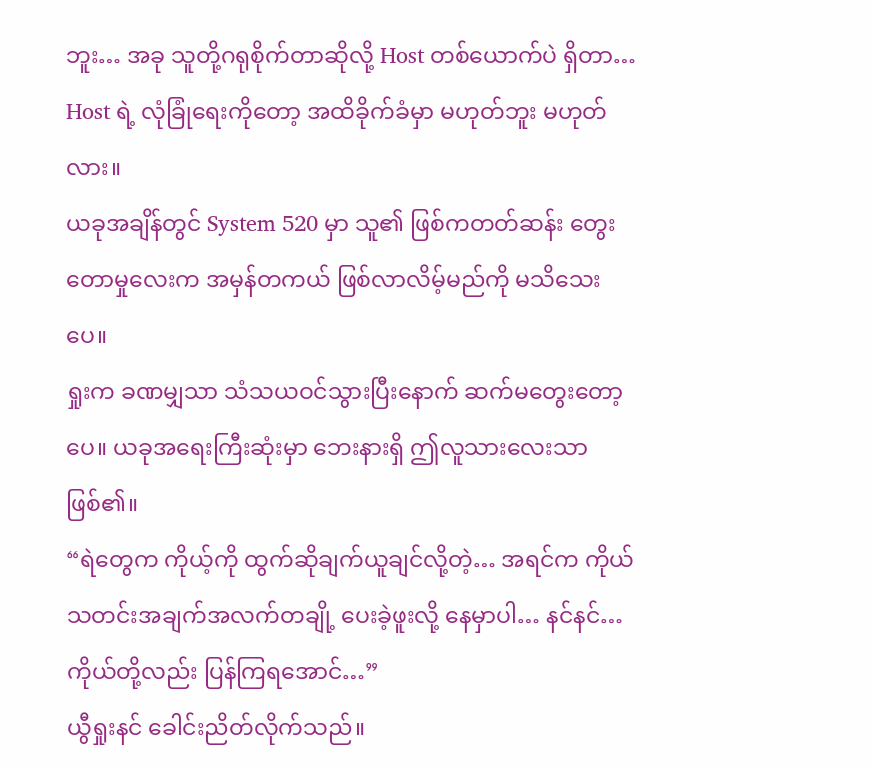ဘူး… အခု သူတို့ဂရုစိုက်တာဆိုလို့ Host တစ်ယောက်ပဲ ရှိတာ… Host ရဲ့ လုံခြုံရေးကိုတော့ အထိခိုက်ခံမှာ မဟုတ်ဘူး မဟုတ်လား။
ယခုအချိန်တွင် System 520 မှာ သူ၏ ဖြစ်ကတတ်ဆန်း တွေးတောမှုလေးက အမှန်တကယ် ဖြစ်လာလိမ့်မည်ကို မသိသေးပေ။
ရှုးက ခဏမျှသာ သံသယဝင်သွားပြီးနောက် ဆက်မတွေးတော့ပေ။ ယခုအရေးကြီးဆုံးမှာ ဘေးနားရှိ ဤလူသားလေးသာ ဖြစ်၏။
“ရဲတွေက ကိုယ့်ကို ထွက်ဆိုချက်ယူချင်လို့တဲ့… အရင်က ကိုယ် သတင်းအချက်အလက်တချို့ ပေးခဲ့ဖူးလို့ နေမှာပါ… နင်နင်… ကိုယ်တို့လည်း ပြန်ကြရအောင်…”
ယွီရှုးနင် ခေါင်းညိတ်လိုက်သည်။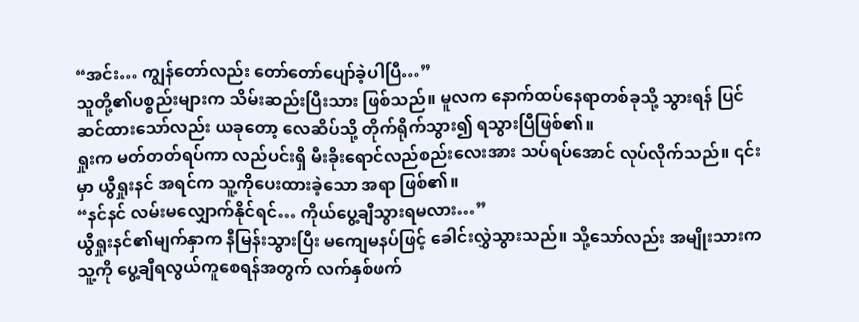“အင်း… ကျွန်တော်လည်း တော်တော်ပျော်ခဲ့ပါပြီ…”
သူတို့၏ပစ္စည်းများက သိမ်းဆည်းပြီးသား ဖြစ်သည်။ မူလက နောက်ထပ်နေရာတစ်ခုသို့ သွားရန် ပြင်ဆင်ထားသော်လည်း ယခုတော့ လေဆိပ်သို့ တိုက်ရိုက်သွား၍ ရသွားပြီဖြစ်၏။
ရှုးက မတ်တတ်ရပ်ကာ လည်ပင်းရှိ မီးခိုးရောင်လည်စည်းလေးအား သပ်ရပ်အောင် လုပ်လိုက်သည်။ ၎င်းမှာ ယွီရှုးနင် အရင်က သူ့ကိုပေးထားခဲ့သော အရာ ဖြစ်၏။
“နင်နင် လမ်းမလျှောက်နိုင်ရင်… ကိုယ်ပွေ့ချီသွားရမလား…”
ယွီရှုးနင်၏မျက်နှာက နီမြန်းသွားပြီး မကျေမနပ်ဖြင့် ခေါင်းလွှဲသွားသည်။ သို့သော်လည်း အမျိုးသားက သူ့ကို ပွေ့ချီရလွယ်ကူစေရန်အတွက် လက်နှစ်ဖက်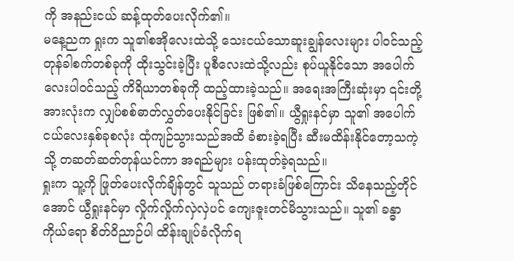ကို အနည်းငယ် ဆန့်ထုတ်ပေးလိုက်၏။
မနေ့ညက ရှုးက သူ၏စအိုလေးထဲသို့ သေးငယ်သောဆူးချွန်လေးများ ပါဝင်သည့် တုန်ခါစက်တစ်ခုကို ထိုးသွင်းခဲ့ပြီး ပူစီလေးထဲသို့လည်း စုပ်ယူနိုင်သော အပေါက်လေးပါဝင်သည့် ကိရိယာတစ်ခုကို ထည့်ထားခဲ့သည်။ အရေးအကြီးဆုံးမှာ ၎င်းတို့အားလုံးက လျှပ်စစ်ဓာတ်လွှတ်ပေးနိုင်ခြင်း ဖြစ်၏။ ယွီရှုးနင်မှာ သူ၏ အပေါက်ငယ်လေးနှစ်ခုစလုံး ထုံကျဉ်သွားသည်အထိ ခံစားခဲ့ရပြီး ဆီးမထိန်းနိုင်တော့သကဲ့သို့ တဆတ်ဆတ်တုန်ယင်ကာ အရည်များ ပန်းထုတ်ခဲ့ရသည်။
ရှုးက သူ့ကို ဖြုတ်ပေးလိုက်ချိန်တွင် သူသည် တရားခံဖြစ်ကြောင်း သိနေသည့်တိုင်အောင် ယွီရှုးနင်မှာ လှိုက်လှိုက်လှဲလှဲပင် ကျေးဇူးတင်မိသွားသည်။ သူ၏ ခန္ဓာကိုယ်ရော စိတ်ဝိညာဉ်ပါ ထိန်းချုပ်ခံလိုက်ရ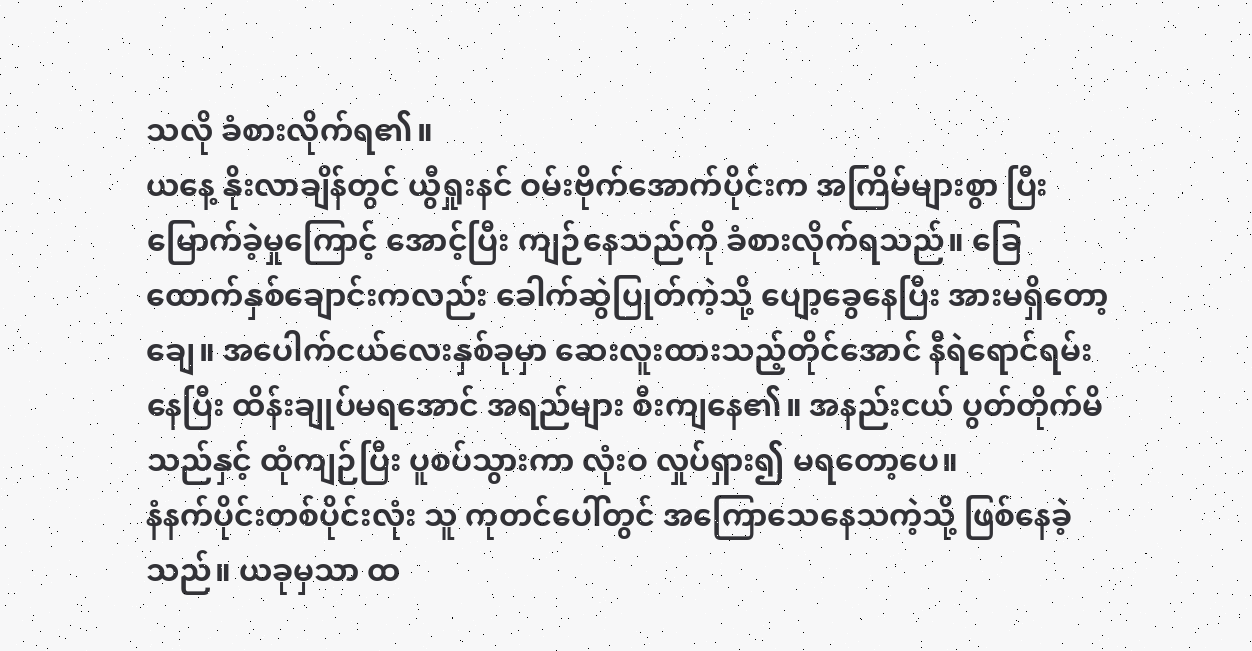သလို ခံစားလိုက်ရ၏။
ယနေ့ နိုးလာချိန်တွင် ယွီရှုးနင် ဝမ်းဗိုက်အောက်ပိုင်းက အကြိမ်များစွာ ပြီးမြောက်ခဲ့မှုကြောင့် အောင့်ပြီး ကျဉ်နေသည်ကို ခံစားလိုက်ရသည်။ ခြေထောက်နှစ်ချောင်းကလည်း ခေါက်ဆွဲပြုတ်ကဲ့သို့ ပျော့ခွေနေပြီး အားမရှိတော့ချေ။ အပေါက်ငယ်လေးနှစ်ခုမှာ ဆေးလူးထားသည့်တိုင်အောင် နီရဲရောင်ရမ်းနေပြီး ထိန်းချုပ်မရအောင် အရည်များ စီးကျနေ၏။ အနည်းငယ် ပွတ်တိုက်မိသည်နှင့် ထုံကျဉ်ပြီး ပူစပ်သွားကာ လုံးဝ လှုပ်ရှား၍ မရတော့ပေ။
နံနက်ပိုင်းတစ်ပိုင်းလုံး သူ ကုတင်ပေါ်တွင် အကြောသေနေသကဲ့သို့ ဖြစ်နေခဲ့သည်။ ယခုမှသာ ထ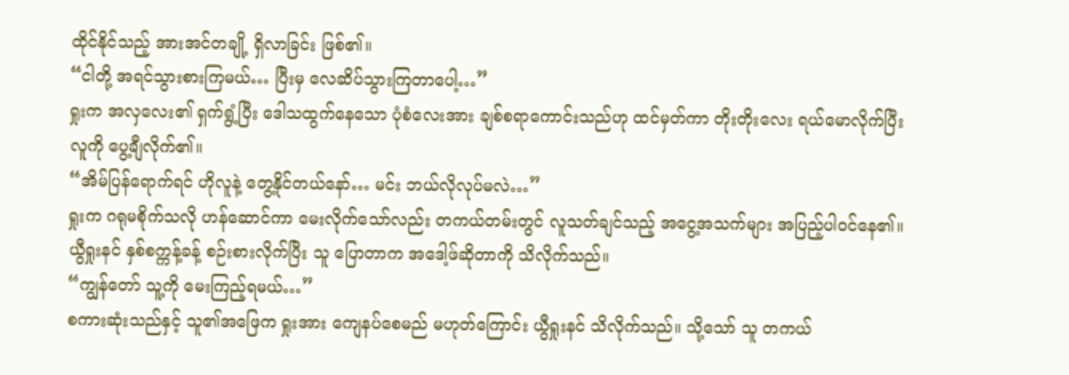ထိုင်နိုင်သည့် အားအင်တချို့ ရှိလာခြင်း ဖြစ်၏။
“ငါတို့ အရင်သွားစားကြမယ်… ပြီးမှ လေဆိပ်သွားကြတာပေါ့…”
ရှုးက အလှလေး၏ ရှက်ရွံ့ပြီး ဒေါသထွက်နေသော ပုံစံလေးအား ချစ်စရာကောင်းသည်ဟု ထင်မှတ်ကာ တိုးတိုးလေး ရယ်မောလိုက်ပြီး လူကို ပွေ့ချီလိုက်၏။
“အိမ်ပြန်ရောက်ရင် ဟိုလူနဲ့ တွေ့နိုင်တယ်နော်… မင်း ဘယ်လိုလုပ်မလဲ…”
ရှုးက ဂရုမစိုက်သလို ဟန်ဆောင်ကာ မေးလိုက်သော်လည်း တကယ်တမ်းတွင် လူသတ်ချင်သည့် အငွေ့အသက်များ အပြည့်ပါဝင်နေ၏။
ယွီရှုးနင် နှစ်စက္ကန့်ခန့် စဉ်းစားလိုက်ပြီး သူ ပြောတာက အဒေါ့ဖ်ဆိုတာကို သိလိုက်သည်။
“ကျွန်တော် သူ့ကို မေးကြည့်ရမယ်…”
စကားဆုံးသည်နှင့် သူ၏အဖြေက ရှုးအား ကျေနပ်စေမည် မဟုတ်ကြောင်း ယွီရှုးနင် သိလိုက်သည်။ သို့သော် သူ တကယ်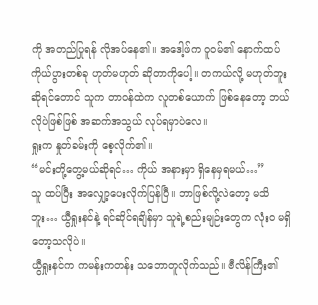ကို အတည်ပြုရန် လိုအပ်နေ၏။ အဒေါ့ဖ်က ဝူဝမ်၏ နောက်ထပ်ကိုယ်ပွားတစ်ခု ဟုတ်မဟုတ် ဆိုတာကိုပေါ့။ တကယ်လို့ မဟုတ်ဘူးဆိုရင်တောင် သူက တာဝန်ထဲက လူတစ်ယောက် ဖြစ်နေတော့ ဘယ်လိုပဲဖြစ်ဖြစ် အဆက်အသွယ် လုပ်ရမှာပဲလေ။
ရှုးက နှုတ်ခမ်းကို စေ့လိုက်၏။
“မင်းတို့တွေ့မယ်ဆိုရင်… ကိုယ် အနားမှာ ရှိနေမှရမယ်…”
သူ ထပ်ပြီး အလျှော့ပေးလိုက်ပြန်ပြီ။ ဘာဖြစ်လို့လဲတော့ မသိဘူး… ယွီရှုးနင်နဲ့ ရင်ဆိုင်ရချိန်မှာ သူရဲ့စည်းမျဉ်းတွေက လုံးဝ မရှိတော့သလိုပဲ။
ယွီရှုးနင်က ကမန်းကတန်း သဘောတူလိုက်သည်။ ဗီလိန်ကြီး၏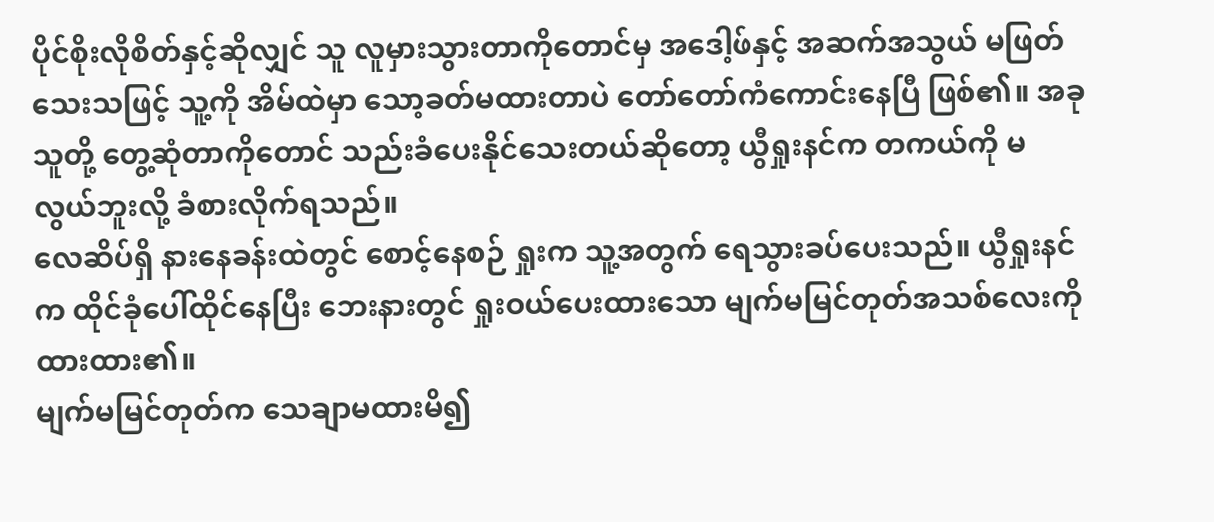ပိုင်စိုးလိုစိတ်နှင့်ဆိုလျှင် သူ လူမှားသွားတာကိုတောင်မှ အဒေါ့ဖ်နှင့် အဆက်အသွယ် မဖြတ်သေးသဖြင့် သူ့ကို အိမ်ထဲမှာ သော့ခတ်မထားတာပဲ တော်တော်ကံကောင်းနေပြီ ဖြစ်၏။ အခု သူတို့ တွေ့ဆုံတာကိုတောင် သည်းခံပေးနိုင်သေးတယ်ဆိုတော့ ယွီရှုးနင်က တကယ်ကို မလွယ်ဘူးလို့ ခံစားလိုက်ရသည်။
လေဆိပ်ရှိ နားနေခန်းထဲတွင် စောင့်နေစဉ် ရှုးက သူ့အတွက် ရေသွားခပ်ပေးသည်။ ယွီရှုးနင်က ထိုင်ခုံပေါ်ထိုင်နေပြီး ဘေးနားတွင် ရှုးဝယ်ပေးထားသော မျက်မမြင်တုတ်အသစ်လေးကို ထားထား၏။
မျက်မမြင်တုတ်က သေချာမထားမိ၍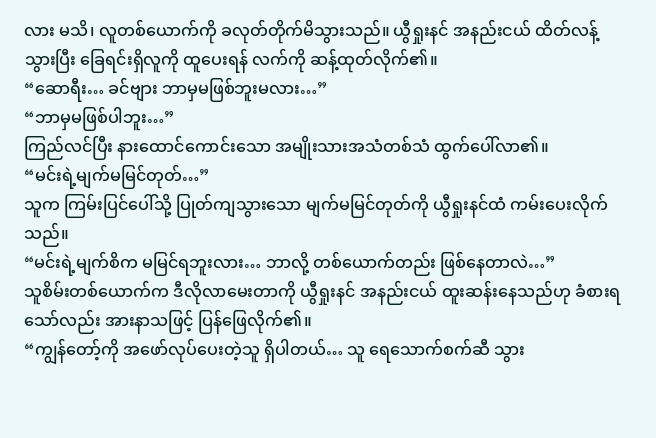လား မသိ၊ လူတစ်ယောက်ကို ခလုတ်တိုက်မိသွားသည်။ ယွီရှုးနင် အနည်းငယ် ထိတ်လန့်သွားပြီး ခြေရင်းရှိလူကို ထူပေးရန် လက်ကို ဆန့်ထုတ်လိုက်၏။
“ဆောရီး… ခင်ဗျား ဘာမှမဖြစ်ဘူးမလား…”
“ဘာမှမဖြစ်ပါဘူး…”
ကြည်လင်ပြီး နားထောင်ကောင်းသော အမျိုးသားအသံတစ်သံ ထွက်ပေါ်လာ၏။
“မင်းရဲ့မျက်မမြင်တုတ်…”
သူက ကြမ်းပြင်ပေါ်သို့ ပြုတ်ကျသွားသော မျက်မမြင်တုတ်ကို ယွီရှုးနင်ထံ ကမ်းပေးလိုက်သည်။
“မင်းရဲ့မျက်စိက မမြင်ရဘူးလား… ဘာလို့ တစ်ယောက်တည်း ဖြစ်နေတာလဲ…”
သူစိမ်းတစ်ယောက်က ဒီလိုလာမေးတာကို ယွီရှုးနင် အနည်းငယ် ထူးဆန်းနေသည်ဟု ခံစားရသော်လည်း အားနာသဖြင့် ပြန်ဖြေလိုက်၏။
“ကျွန်တော့်ကို အဖော်လုပ်ပေးတဲ့သူ ရှိပါတယ်… သူ ရေသောက်စက်ဆီ သွား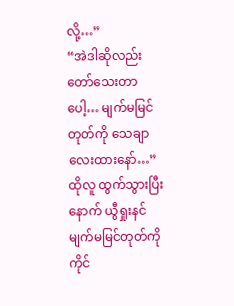လို့…”
“အဲဒါဆိုလည်း တော်သေးတာပေါ့… မျက်မမြင်တုတ်ကို သေချာလေးထားနော်…”
ထိုလူ ထွက်သွားပြီးနောက် ယွီရှုးနင် မျက်မမြင်တုတ်ကိုကိုင်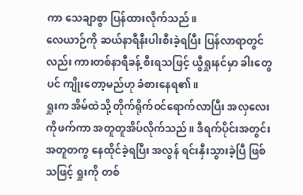ကာ သေချာစွာ ပြန်ထားလိုက်သည်။
လေယာဉ်ကို ဆယ်နာရီနီးပါးစီးခဲ့ရပြီး ပြန်လာရာတွင်လည်း ကားတစ်နာရီခန့် စီးရသဖြင့် ယွီရှုးနင်မှာ ခါးတွေပင် ကျိုးတော့မည်ဟု ခံစားနေရ၏။
ရှုးက အိမ်ထဲသို့ တိုက်ရိုက်ဝင်ရောက်လာပြီး အလှလေးကိုဖက်ကာ အတူတူအိပ်လိုက်သည်။ ဒီရက်ပိုင်းအတွင်း အတူတကွ နေထိုင်ခဲ့ရပြီး အလွန် ရင်းနှီးသွားခဲ့ပြီ ဖြစ်သဖြင့် ရှုးကို တစ်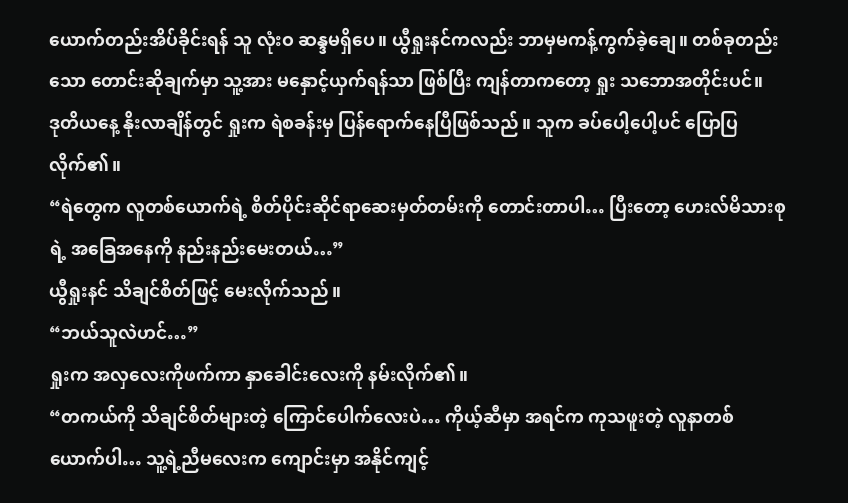ယောက်တည်းအိပ်ခိုင်းရန် သူ လုံးဝ ဆန္ဒမရှိပေ။ ယွီရှုးနင်ကလည်း ဘာမှမကန့်ကွက်ခဲ့ချေ။ တစ်ခုတည်းသော တောင်းဆိုချက်မှာ သူ့အား မနှောင့်ယှက်ရန်သာ ဖြစ်ပြီး ကျန်တာကတော့ ရှုး သဘောအတိုင်းပင်။
ဒုတိယနေ့ နိုးလာချိန်တွင် ရှုးက ရဲစခန်းမှ ပြန်ရောက်နေပြီဖြစ်သည်။ သူက ခပ်ပေါ့ပေါ့ပင် ပြောပြလိုက်၏။
“ရဲတွေက လူတစ်ယောက်ရဲ့ စိတ်ပိုင်းဆိုင်ရာဆေးမှတ်တမ်းကို တောင်းတာပါ… ပြီးတော့ ဟေးလ်မိသားစုရဲ့ အခြေအနေကို နည်းနည်းမေးတယ်…”
ယွီရှုးနင် သိချင်စိတ်ဖြင့် မေးလိုက်သည်။
“ဘယ်သူလဲဟင်…”
ရှုးက အလှလေးကိုဖက်ကာ နှာခေါင်းလေးကို နမ်းလိုက်၏။
“တကယ်ကို သိချင်စိတ်များတဲ့ ကြောင်ပေါက်လေးပဲ… ကိုယ့်ဆီမှာ အရင်က ကုသဖူးတဲ့ လူနာတစ်ယောက်ပါ… သူ့ရဲ့ညီမလေးက ကျောင်းမှာ အနိုင်ကျင့်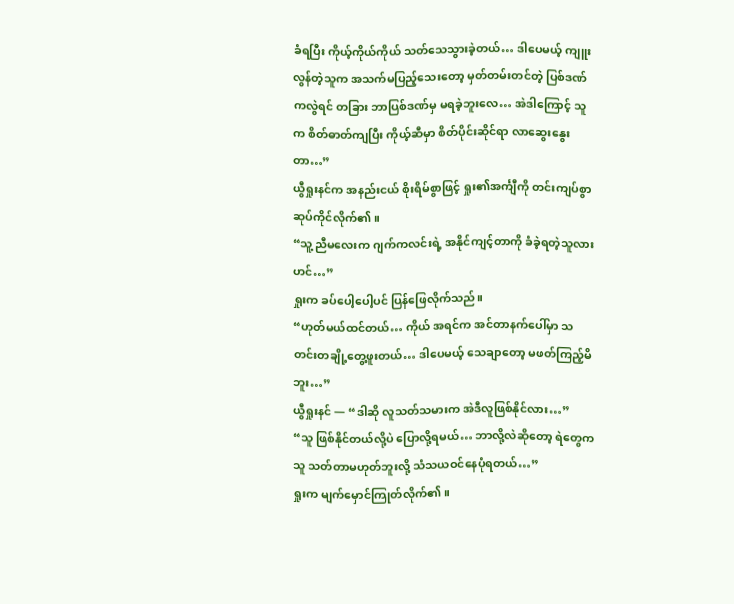ခံရပြီး ကိုယ့်ကိုယ်ကိုယ် သတ်သေသွားခဲ့တယ်… ဒါပေမယ့် ကျူးလွန်တဲ့သူက အသက်မပြည့်သေးတော့ မှတ်တမ်းတင်တဲ့ ပြစ်ဒဏ်ကလွဲရင် တခြား ဘာပြစ်ဒဏ်မှ မရခဲ့ဘူးလေ… အဲဒါကြောင့် သူက စိတ်ဓာတ်ကျပြီး ကိုယ့်ဆီမှာ စိတ်ပိုင်းဆိုင်ရာ လာဆွေးနွေးတာ…”
ယွီရှုးနင်က အနည်းငယ် စိုးရိမ်စွာဖြင့် ရှုး၏အင်္ကျီကို တင်းကျပ်စွာ ဆုပ်ကိုင်လိုက်၏။
“သူ့ညီမလေးက ဂျက်ကလင်းရဲ့ အနိုင်ကျင့်တာကို ခံခဲ့ရတဲ့သူလားဟင်…”
ရှုးက ခပ်ပေါ့ပေါ့ပင် ပြန်ဖြေလိုက်သည်။
“ဟုတ်မယ်ထင်တယ်… ကိုယ် အရင်က အင်တာနက်ပေါ်မှာ သတင်းတချို့တွေ့ဖူးတယ်… ဒါပေမယ့် သေချာတော့ မဖတ်ကြည့်မိဘူး…”
ယွီရှုးနင် — “ဒါဆို လူသတ်သမားက အဲဒီလူဖြစ်နိုင်လား…”
“သူ ဖြစ်နိုင်တယ်လို့ပဲ ပြောလို့ရမယ်… ဘာလို့လဲဆိုတော့ ရဲတွေက သူ သတ်တာမဟုတ်ဘူးလို့ သံသယဝင်နေပုံရတယ်…”
ရှုးက မျက်မှောင်ကြုတ်လိုက်၏။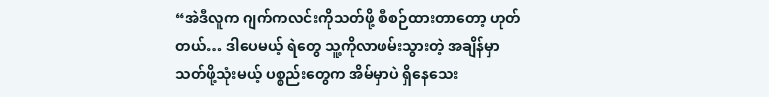“အဲဒီလူက ဂျက်ကလင်းကိုသတ်ဖို့ စီစဉ်ထားတာတော့ ဟုတ်တယ်… ဒါပေမယ့် ရဲတွေ သူ့ကိုလာဖမ်းသွားတဲ့ အချိန်မှာ သတ်ဖို့သုံးမယ့် ပစ္စည်းတွေက အိမ်မှာပဲ ရှိနေသေး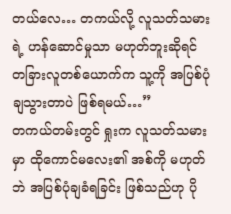တယ်လေ… တကယ်လို့ လူသတ်သမားရဲ့ ဟန်ဆောင်မှုသာ မဟုတ်ဘူးဆိုရင် တခြားလူတစ်ယောက်က သူ့ကို အပြစ်ပုံချသွားတာပဲ ဖြစ်ရမယ်…”
တကယ်တမ်းတွင် ရှုးက လူသတ်သမားမှာ ထိုကောင်မလေး၏ အစ်ကို မဟုတ်ဘဲ အပြစ်ပုံချခံရခြင်း ဖြစ်သည်ဟု ပို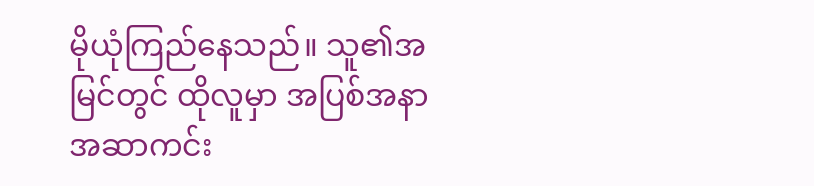မိုယုံကြည်နေသည်။ သူ၏အမြင်တွင် ထိုလူမှာ အပြစ်အနာအဆာကင်း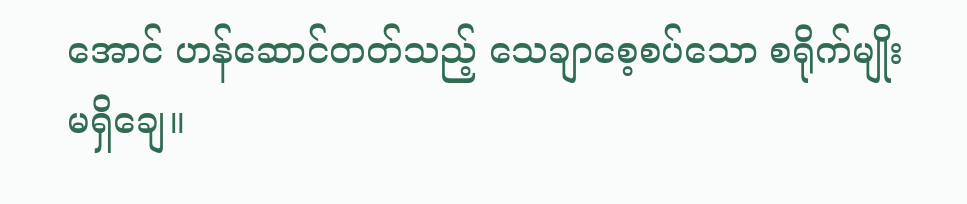အောင် ဟန်ဆောင်တတ်သည့် သေချာစေ့စပ်သော စရိုက်မျိုး မရှိချေ။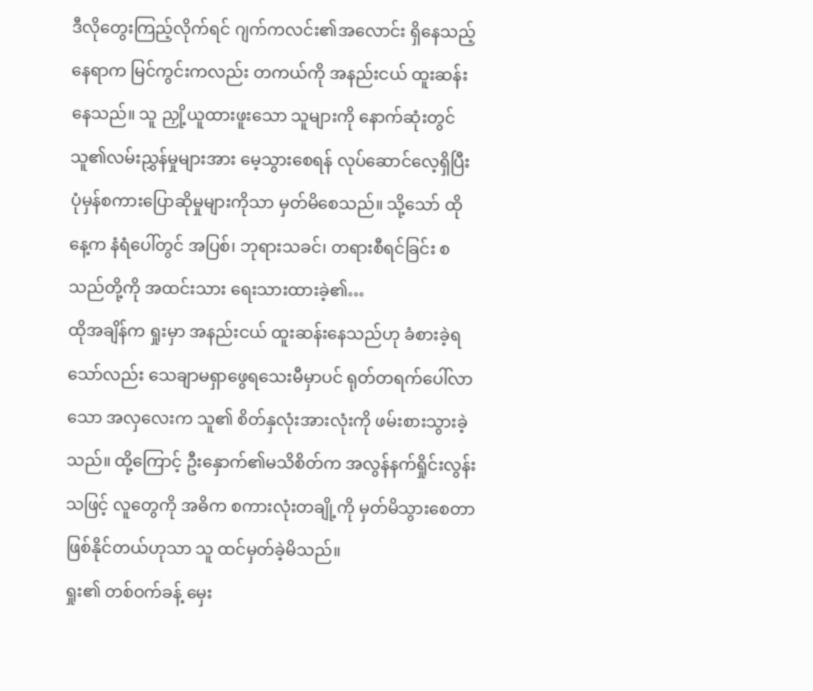ဒီလိုတွေးကြည့်လိုက်ရင် ဂျက်ကလင်း၏အလောင်း ရှိနေသည့်နေရာက မြင်ကွင်းကလည်း တကယ်ကို အနည်းငယ် ထူးဆန်းနေသည်။ သူ ညှို့ယူထားဖူးသော သူများကို နောက်ဆုံးတွင် သူ၏လမ်းညွှန်မှုများအား မေ့သွားစေရန် လုပ်ဆောင်လေ့ရှိပြီး ပုံမှန်စကားပြောဆိုမှုများကိုသာ မှတ်မိစေသည်။ သို့သော် ထိုနေ့က နံရံပေါ်တွင် အပြစ်၊ ဘုရားသခင်၊ တရားစီရင်ခြင်း စသည်တို့ကို အထင်းသား ရေးသားထားခဲ့၏…
ထိုအချိန်က ရှုးမှာ အနည်းငယ် ထူးဆန်းနေသည်ဟု ခံစားခဲ့ရသော်လည်း သေချာမရှာဖွေရသေးမီမှာပင် ရုတ်တရက်ပေါ်လာသော အလှလေးက သူ၏ စိတ်နှလုံးအားလုံးကို ဖမ်းစားသွားခဲ့သည်။ ထို့ကြောင့် ဦးနှောက်၏မသိစိတ်က အလွန်နက်ရှိုင်းလွန်းသဖြင့် လူတွေကို အဓိက စကားလုံးတချို့ကို မှတ်မိသွားစေတာ ဖြစ်နိုင်တယ်ဟုသာ သူ ထင်မှတ်ခဲ့မိသည်။
ရှုး၏ တစ်ဝက်ခန့် မှေး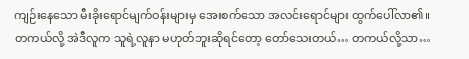ကျဉ်းနေသော မီးခိုးရောင်မျက်ဝန်းများမှ အေးစက်သော အလင်းရောင်များ ထွက်ပေါ်လာ၏။ တကယ်လို့ အဲဒီလူက သူရဲ့လူနာ မဟုတ်ဘူးဆိုရင်တော့ တော်သေးတယ်… တကယ်လို့သာ…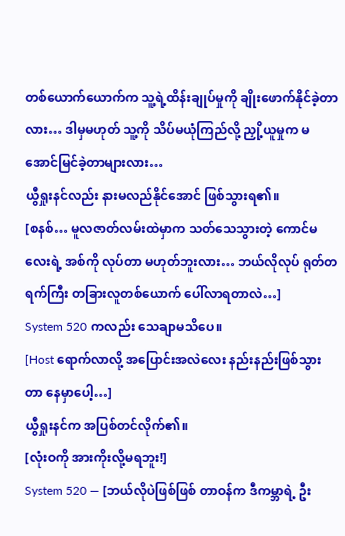တစ်ယောက်ယောက်က သူ့ရဲ့ထိန်းချုပ်မှုကို ချိုးဖောက်နိုင်ခဲ့တာလား… ဒါမှမဟုတ် သူ့ကို သိပ်မယုံကြည်လို့ ညှို့ယူမှုက မအောင်မြင်ခဲ့တာများလား…
ယွီရှုးနင်လည်း နားမလည်နိုင်အောင် ဖြစ်သွားရ၏။
[စနစ်… မူလဇာတ်လမ်းထဲမှာက သတ်သေသွားတဲ့ ကောင်မလေးရဲ့ အစ်ကို လုပ်တာ မဟုတ်ဘူးလား… ဘယ်လိုလုပ် ရုတ်တရက်ကြီး တခြားလူတစ်ယောက် ပေါ်လာရတာလဲ…]
System 520 ကလည်း သေချာမသိပေ။
[Host ရောက်လာလို့ အပြောင်းအလဲလေး နည်းနည်းဖြစ်သွားတာ နေမှာပေါ့…]
ယွီရှုးနင်က အပြစ်တင်လိုက်၏။
[လုံးဝကို အားကိုးလို့မရဘူး!]
System 520 — [ဘယ်လိုပဲဖြစ်ဖြစ် တာဝန်က ဒီကမ္ဘာရဲ့ ဦး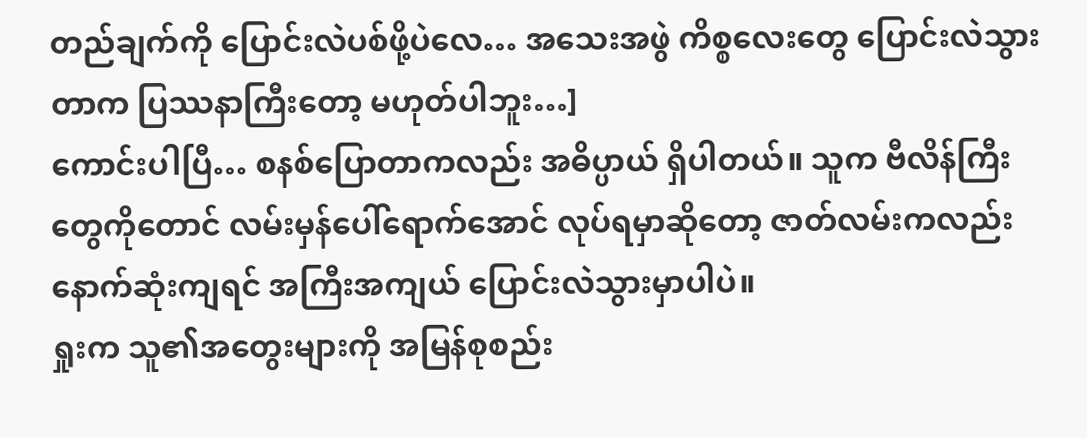တည်ချက်ကို ပြောင်းလဲပစ်ဖို့ပဲလေ… အသေးအဖွဲ ကိစ္စလေးတွေ ပြောင်းလဲသွားတာက ပြဿနာကြီးတော့ မဟုတ်ပါဘူး…]
ကောင်းပါပြီ… စနစ်ပြောတာကလည်း အဓိပ္ပာယ် ရှိပါတယ်။ သူက ဗီလိန်ကြီးတွေကိုတောင် လမ်းမှန်ပေါ်ရောက်အောင် လုပ်ရမှာဆိုတော့ ဇာတ်လမ်းကလည်း နောက်ဆုံးကျရင် အကြီးအကျယ် ပြောင်းလဲသွားမှာပါပဲ။
ရှုးက သူ၏အတွေးများကို အမြန်စုစည်း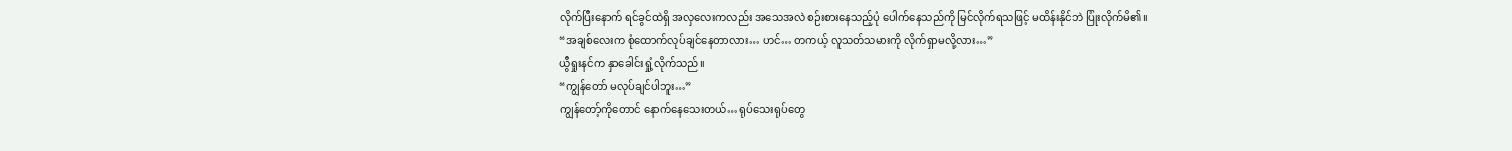လိုက်ပြီးနောက် ရင်ခွင်ထဲရှိ အလှလေးကလည်း အသေအလဲ စဉ်းစားနေသည့်ပုံ ပေါက်နေသည်ကို မြင်လိုက်ရသဖြင့် မထိန်းနိုင်ဘဲ ပြုံးလိုက်မိ၏။
“အချစ်လေးက စုံထောက်လုပ်ချင်နေတာလား… ဟင်… တကယ့် လူသတ်သမားကို လိုက်ရှာမလို့လား…”
ယွီရှုးနင်က နှာခေါင်းရှုံ့လိုက်သည်။
“ကျွန်တော် မလုပ်ချင်ပါဘူး…”
ကျွန်တော့်ကိုတောင် နောက်နေသေးတယ်… ရုပ်သေးရုပ်တွေ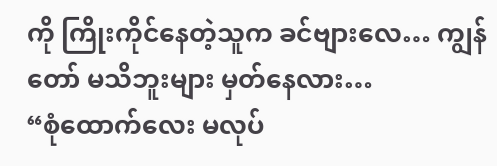ကို ကြိုးကိုင်နေတဲ့သူက ခင်ဗျားလေ… ကျွန်တော် မသိဘူးများ မှတ်နေလား…
“စုံထောက်လေး မလုပ်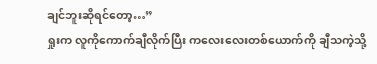ချင်ဘူးဆိုရင်တော့…”
ရှုးက လူကိုကောက်ချီလိုက်ပြီး ကလေးလေးတစ်ယောက်ကို ချီသကဲ့သို့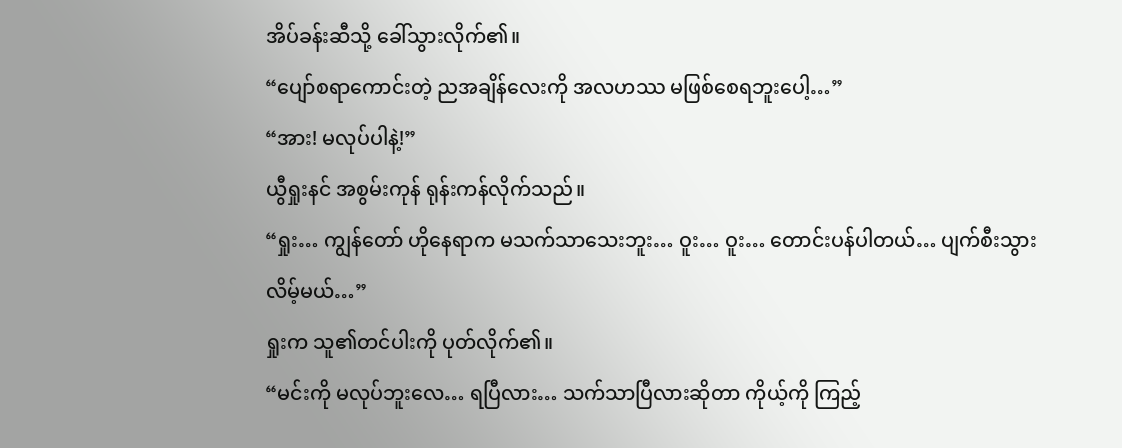အိပ်ခန်းဆီသို့ ခေါ်သွားလိုက်၏။
“ပျော်စရာကောင်းတဲ့ ညအချိန်လေးကို အလဟဿ မဖြစ်စေရဘူးပေါ့…”
“အား! မလုပ်ပါနဲ့!”
ယွီရှုးနင် အစွမ်းကုန် ရုန်းကန်လိုက်သည်။
“ရှုး… ကျွန်တော် ဟိုနေရာက မသက်သာသေးဘူး… ဝူး… ဝူး… တောင်းပန်ပါတယ်… ပျက်စီးသွားလိမ့်မယ်…”
ရှုးက သူ၏တင်ပါးကို ပုတ်လိုက်၏။
“မင်းကို မလုပ်ဘူးလေ… ရပြီလား… သက်သာပြီလားဆိုတာ ကိုယ့်ကို ကြည့်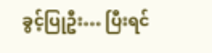ခွင့်ပြုဦး… ပြီးရင်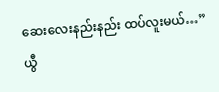ဆေးလေးနည်းနည်း ထပ်လူးမယ်…”
ယွီ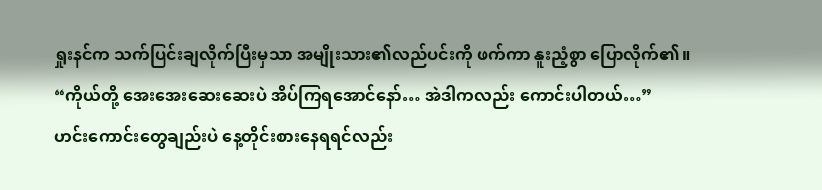ရှုးနင်က သက်ပြင်းချလိုက်ပြီးမှသာ အမျိုးသား၏လည်ပင်းကို ဖက်ကာ နူးညံ့စွာ ပြောလိုက်၏။
“ကိုယ်တို့ အေးအေးဆေးဆေးပဲ အိပ်ကြရအောင်နော်… အဲဒါကလည်း ကောင်းပါတယ်…”
ဟင်းကောင်းတွေချည်းပဲ နေ့တိုင်းစားနေရရင်လည်း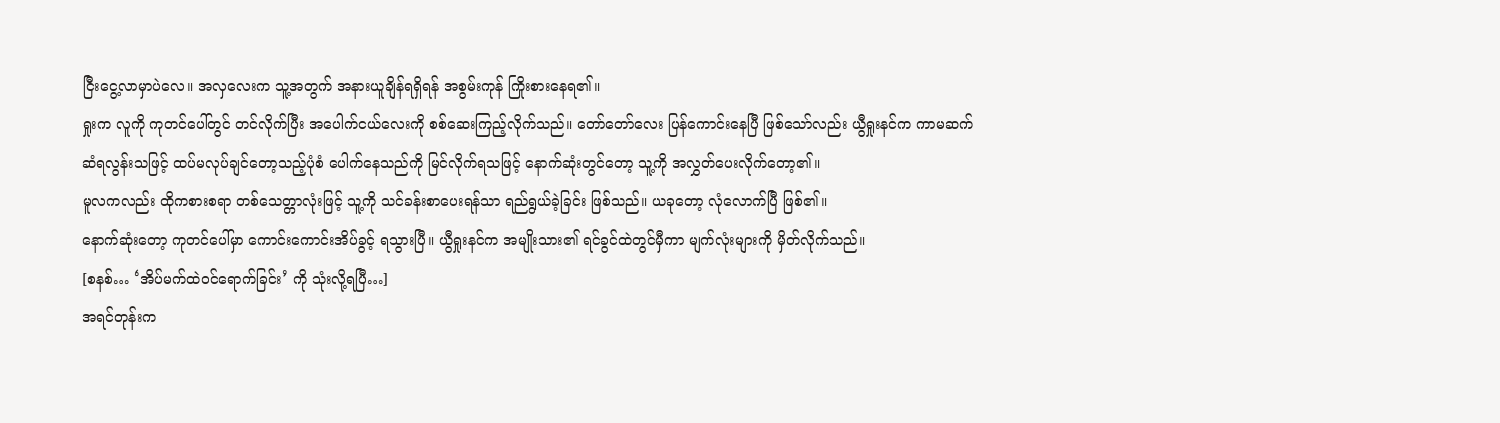ငြီးငွေ့လာမှာပဲလေ။ အလှလေးက သူ့အတွက် အနားယူချိန်ရရှိရန် အစွမ်းကုန် ကြိုးစားနေရ၏။
ရှုးက လူကို ကုတင်ပေါ်တွင် တင်လိုက်ပြီး အပေါက်ငယ်လေးကို စစ်ဆေးကြည့်လိုက်သည်။ တော်တော်လေး ပြန်ကောင်းနေပြီ ဖြစ်သော်လည်း ယွီရှုးနင်က ကာမဆက်ဆံရလွန်းသဖြင့် ထပ်မလုပ်ချင်တော့သည့်ပုံစံ ပေါက်နေသည်ကို မြင်လိုက်ရသဖြင့် နောက်ဆုံးတွင်တော့ သူ့ကို အလွှတ်ပေးလိုက်တော့၏။
မူလကလည်း ထိုကစားစရာ တစ်သေတ္တာလုံးဖြင့် သူ့ကို သင်ခန်းစာပေးရန်သာ ရည်ရွယ်ခဲ့ခြင်း ဖြစ်သည်။ ယခုတော့ လုံလောက်ပြီ ဖြစ်၏။
နောက်ဆုံးတော့ ကုတင်ပေါ်မှာ ကောင်းကောင်းအိပ်ခွင့် ရသွားပြီ။ ယွီရှုးနင်က အမျိုးသား၏ ရင်ခွင်ထဲတွင်မှီကာ မျက်လုံးများကို မှိတ်လိုက်သည်။
[စနစ်… ‘အိပ်မက်ထဲဝင်ရောက်ခြင်း’ ကို သုံးလို့ရပြီ…]
အရင်တုန်းက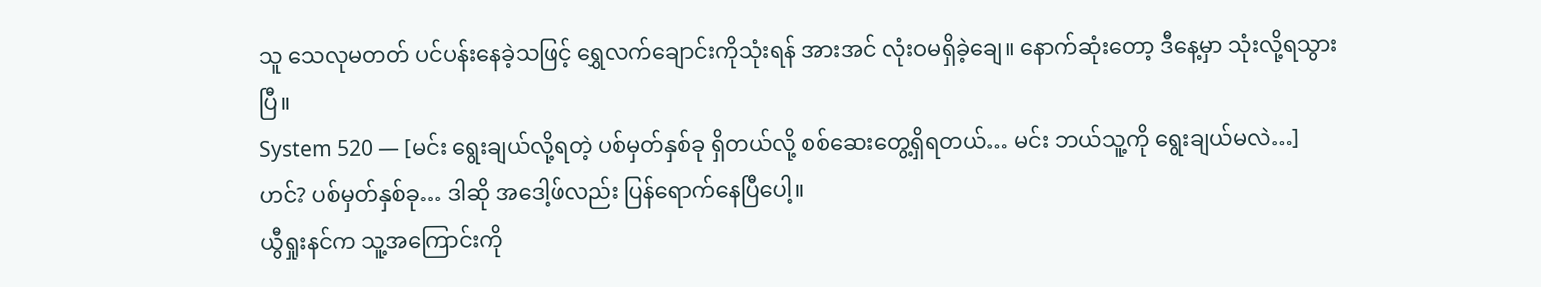သူ သေလုမတတ် ပင်ပန်းနေခဲ့သဖြင့် ရွှေလက်ချောင်းကိုသုံးရန် အားအင် လုံးဝမရှိခဲ့ချေ။ နောက်ဆုံးတော့ ဒီနေ့မှာ သုံးလို့ရသွားပြီ။
System 520 — [မင်း ရွေးချယ်လို့ရတဲ့ ပစ်မှတ်နှစ်ခု ရှိတယ်လို့ စစ်ဆေးတွေ့ရှိရတယ်… မင်း ဘယ်သူ့ကို ရွေးချယ်မလဲ…]
ဟင်? ပစ်မှတ်နှစ်ခု… ဒါဆို အဒေါ့ဖ်လည်း ပြန်ရောက်နေပြီပေါ့။
ယွီရှုးနင်က သူ့အကြောင်းကို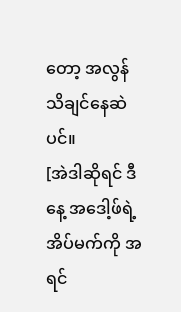တော့ အလွန်သိချင်နေဆဲပင်။
[အဲဒါဆိုရင် ဒီနေ့ အဒေါ့ဖ်ရဲ့အိပ်မက်ကို အရင်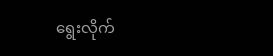ရွေးလိုက်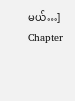မယ်…]
Chapter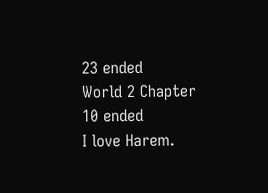23 ended
World 2 Chapter 10 ended
I love Harem.